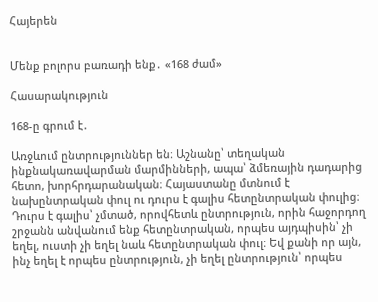Հայերեն


Մենք բոլորս բառադի ենք․ «168 ժամ»

Հասարակություն

168-ը գրում է․

Առջևում ընտրություններ են։ Աշնանը՝ տեղական ինքնակառավարման մարմինների, ապա՝ ձմեռային դադարից հետո, խորհրդարանական։ Հայաստանը մտնում է նախընտրական փուլ ու դուրս է գալիս հետընտրական փուլից։ Դուրս է գալիս՝ չմտած, որովհետև ընտրություն, որին հաջորդող շրջանն անվանում ենք հետընտրական, որպես այդպիսին՝ չի եղել, ուստի չի եղել նաև հետընտրական փուլ։ Եվ քանի որ այն, ինչ եղել է որպես ընտրություն, չի եղել ընտրություն՝ որպես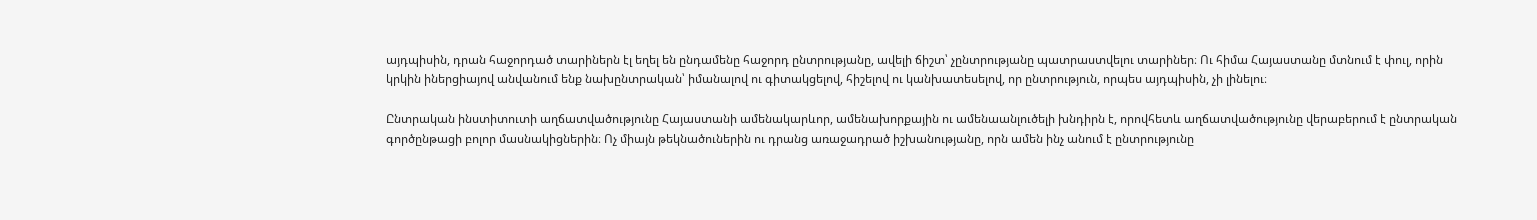այդպիսին, դրան հաջորդած տարիներն էլ եղել են ընդամենը հաջորդ ընտրությանը, ավելի ճիշտ՝ չընտրությանը պատրաստվելու տարիներ։ Ու հիմա Հայաստանը մտնում է փուլ, որին կրկին իներցիայով անվանում ենք նախընտրական՝ իմանալով ու գիտակցելով, հիշելով ու կանխատեսելով, որ ընտրություն, որպես այդպիսին, չի լինելու։

Ընտրական ինստիտուտի աղճատվածությունը Հայաստանի ամենակարևոր, ամենախորքային ու ամենաանլուծելի խնդիրն է, որովհետև աղճատվածությունը վերաբերում է ընտրական գործընթացի բոլոր մասնակիցներին։ Ոչ միայն թեկնածուներին ու դրանց առաջադրած իշխանությանը, որն ամեն ինչ անում է ընտրությունը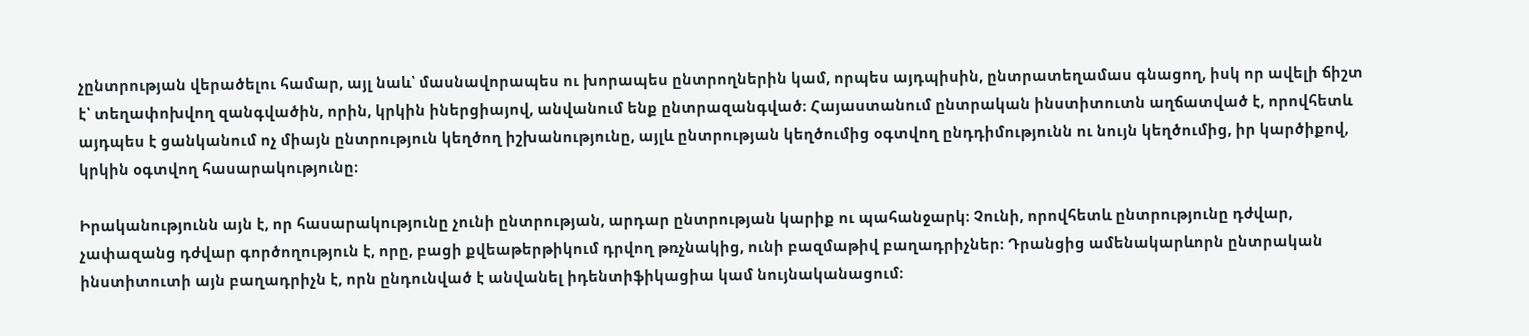չընտրության վերածելու համար, այլ նաև՝ մասնավորապես ու խորապես ընտրողներին կամ, որպես այդպիսին, ընտրատեղամաս գնացող, իսկ որ ավելի ճիշտ է՝ տեղափոխվող զանգվածին, որին, կրկին իներցիայով, անվանում ենք ընտրազանգված։ Հայաստանում ընտրական ինստիտուտն աղճատված է, որովհետև այդպես է ցանկանում ոչ միայն ընտրություն կեղծող իշխանությունը, այլև ընտրության կեղծումից օգտվող ընդդիմությունն ու նույն կեղծումից, իր կարծիքով, կրկին օգտվող հասարակությունը։

Իրականությունն այն է, որ հասարակությունը չունի ընտրության, արդար ընտրության կարիք ու պահանջարկ։ Չունի, որովհետև ընտրությունը դժվար, չափազանց դժվար գործողություն է, որը, բացի քվեաթերթիկում դրվող թռչնակից, ունի բազմաթիվ բաղադրիչներ։ Դրանցից ամենակարևորն ընտրական ինստիտուտի այն բաղադրիչն է, որն ընդունված է անվանել իդենտիֆիկացիա կամ նույնականացում։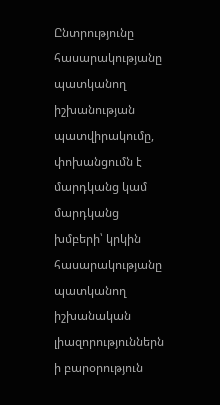Ընտրությունը հասարակությանը պատկանող իշխանության պատվիրակումը, փոխանցումն է մարդկանց կամ մարդկանց խմբերի՝ կրկին հասարակությանը պատկանող իշխանական լիազորություններն ի բարօրություն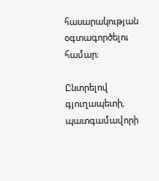հասարակության օգտագործելու համար։

Ընտրելով գյուղապետի, պատգամավորի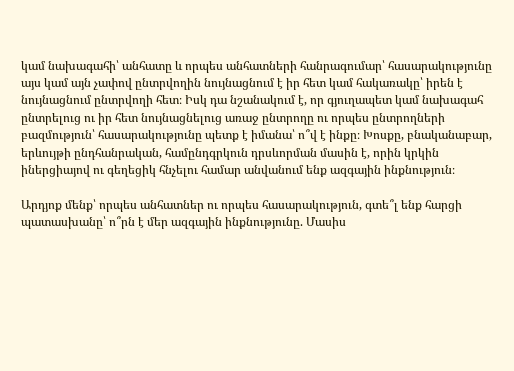կամ նախագահի՝ անհատը և որպես անհատների հանրագումար՝ հասարակությունը այս կամ այն չափով ընտրվողին նույնացնում է իր հետ կամ հակառակը՝ իրեն է նույնացնում ընտրվողի հետ։ Իսկ դա նշանակում է, որ գյուղապետ կամ նախագահ ընտրելուց ու իր հետ նույնացնելուց առաջ ընտրողը ու որպես ընտրողների բազմություն՝ հասարակությունը պետք է իմանա՝ ո՞վ է ինքը։ Խոսքը, բնականաբար, երևույթի ընդհանրական, համընդգրկուն դրսևորման մասին է, որին կրկին իներցիայով ու գեղեցիկ հնչելու համար անվանում ենք ազգային ինքնություն։

Արդյոք մենք՝ որպես անհատներ ու որպես հասարակություն, գտե՞լ ենք հարցի պատասխանը՝ ո՞րն է մեր ազգային ինքնությունը. Մասիս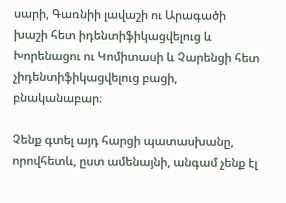սարի, Գառնիի լավաշի ու Արագածի խաշի հետ իդենտիֆիկացվելուց և Խորենացու ու Կոմիտասի և Չարենցի հետ չիդենտիֆիկացվելուց բացի, բնականաբար։

Չենք գտել այդ հարցի պատասխանը, որովհետև, ըստ ամենայնի, անգամ չենք էլ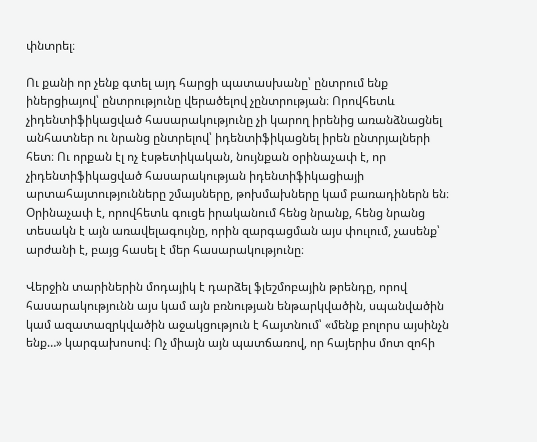փնտրել։

Ու քանի որ չենք գտել այդ հարցի պատասխանը՝ ընտրում ենք իներցիայով՝ ընտրությունը վերածելով չընտրության։ Որովհետև չիդենտիֆիկացված հասարակությունը չի կարող իրենից առանձնացնել անհատներ ու նրանց ընտրելով՝ իդենտիֆիկացնել իրեն ընտրյալների հետ։ Ու որքան էլ ոչ էսթետիկական, նույնքան օրինաչափ է, որ չիդենտիֆիկացված հասարակության իդենտիֆիկացիայի արտահայտությունները շմայսները, թոխմախները կամ բառադիներն են։ Օրինաչափ է, որովհետև գուցե իրականում հենց նրանք, հենց նրանց տեսակն է այն առավելագույնը, որին զարգացման այս փուլում, չասենք՝ արժանի է, բայց հասել է մեր հասարակությունը։

Վերջին տարիներին մոդայիկ է դարձել ֆլեշմոբային թրենդը, որով հասարակությունն այս կամ այն բռնության ենթարկվածին, սպանվածին կամ ազատազրկվածին աջակցություն է հայտնում՝ «մենք բոլորս այսինչն ենք…» կարգախոսով։ Ոչ միայն այն պատճառով, որ հայերիս մոտ զոհի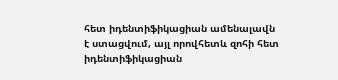հետ իդենտիֆիկացիան ամենալավն է ստացվում, այլ որովհետև զոհի հետ իդենտիֆիկացիան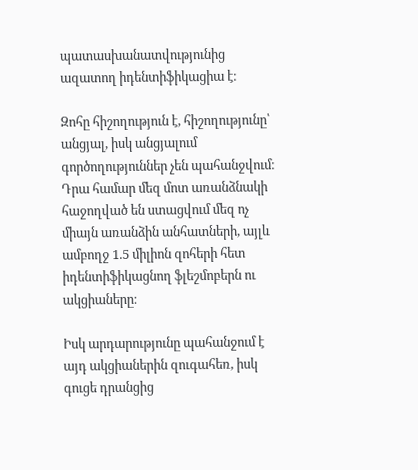պատասխանատվությունից ազատող իդենտիֆիկացիա է։

Զոհը հիշողություն է, հիշողությունը՝ անցյալ, իսկ անցյալում գործողություններ չեն պահանջվում։ Դրա համար մեզ մոտ առանձնակի հաջողված են ստացվում մեզ ոչ միայն առանձին անհատների, այլև ամբողջ 1.5 միլիոն զոհերի հետ իդենտիֆիկացնող ֆլեշմոբերն ու ակցիաները։

Իսկ արդարությունը պահանջում է այդ ակցիաներին զուգահեռ, իսկ գուցե դրանցից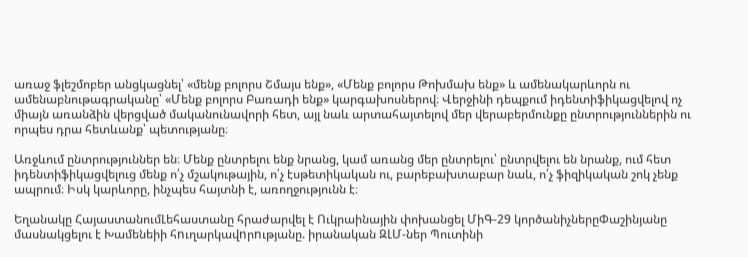առաջ ֆլեշմոբեր անցկացնել՝ «մենք բոլորս Շմայս ենք», «Մենք բոլորս Թոխմախ ենք» և ամենակարևորն ու ամենաբնութագրականը՝ «Մենք բոլորս Բառադի ենք» կարգախոսներով։ Վերջինի դեպքում իդենտիֆիկացվելով ոչ միայն առանձին վերցված մականունավորի հետ, այլ նաև արտահայտելով մեր վերաբերմունքը ընտրություններին ու որպես դրա հետևանք՝ պետությանը։

Առջևում ընտրություններ են։ Մենք ընտրելու ենք նրանց, կամ առանց մեր ընտրելու՝ ընտրվելու են նրանք, ում հետ իդենտիֆիկացվելուց մենք ո՛չ մշակութային, ո՛չ էսթետիկական ու, բարեբախտաբար նաև, ո՛չ ֆիզիկական շոկ չենք ապրում։ Իսկ կարևորը, ինչպես հայտնի է, առողջությունն է։

Եղանակը ՀայաստանումԼեհաստանը հրաժարվել է Ուկրաինային փոխանցել ՄիԳ-29 կործանիչներըՓաշինյանը մասնակցելու է Խամենեիի հnւղարկավnրnւթյանը. իրանական ԶԼՄ-ներ Պուտինի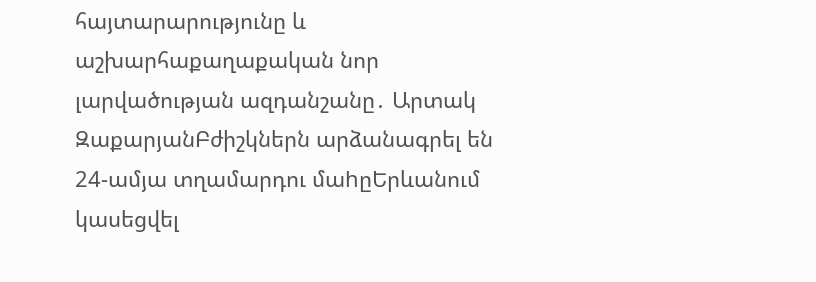հայտարարությունը և աշխարհաքաղաքական նոր լարվածության ազդանշանը․ Արտակ ԶաքարյանԲժիշկներն արձանագրել են 24-ամյա տղամարդու մաhըԵրևանում կասեցվել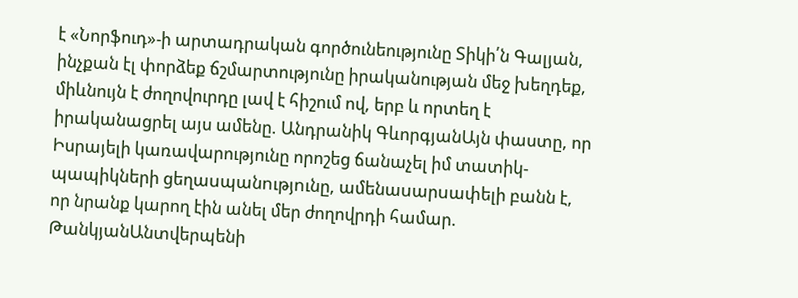է «Նորֆուդ»-ի արտադրական գործունեությունը Տիկի՛ն Գալյան, ինչքան էլ փորձեք ճշմարտությունը իրականության մեջ խեղդեք, միևնույն է ժողովուրդը լավ է հիշում ով, երբ և որտեղ է իրականացրել այս ամենը. Անդրանիկ ԳևորգյանԱյն փաստը, որ Իսրայելի կառավարությունը որոշեց ճանաչել իմ տատիկ-պապիկների ցեղաuպանnւթյnւնը, ամենաuարuափելի բանն է, որ նրանք կարող էին անել մեր ժողովրդի համար. ԹանկյանԱնտվերպենի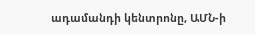ադամանդի կենտրոնը, ԱՄՆ-ի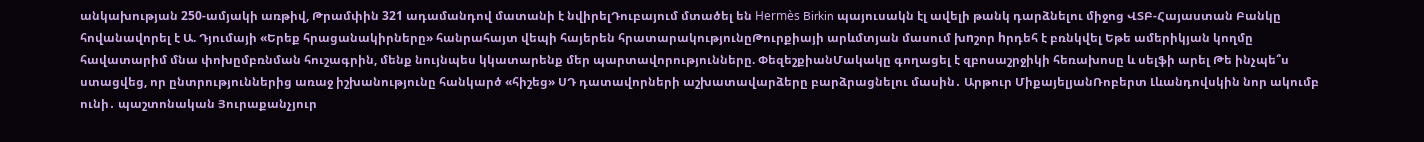անկախության 250-ամյակի առթիվ, Թրամփին 321 ադամանդով մատանի է նվիրելԴուբայում մտածել են Hermès Birkin պայուսակն էլ ավելի թանկ դարձնելու միջոց ՎՏԲ-Հայաստան Բանկը հովանավորել է Ա. Դյումայի «Երեք հրացանակիրները» հանրահայտ վեպի հայերեն հրատարակությունըԹուրքիայի արևմտյան մասում խnշոր hրդեհ է բռնկվել Եթե ամերիկյան կողմը հավատարիմ մնա փոխըմբռնման հուշագրին, մենք նույնպես կկատարենք մեր պարտավորությունները. ՓեզեշքիանՄակակը գողացել է զբոսաշրջիկի հեռախոսը և սելֆի արել Թե ինչպե՞ս ստացվեց, որ ընտրություններից առաջ իշխանությունը հանկարծ «հիշեց» ՍԴ դատավորների աշխատավարձերը բարձրացնելու մասին․ Արթուր ՄիքայելյանՌոբերտ Լևանդովսկին նոր ակումբ ունի․ պաշտոնական Յուրաքանչյուր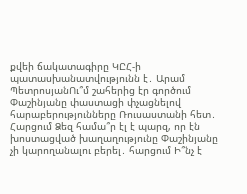քվեի ճակատագիրը ԿԸՀ-ի պատասխանատվությունն է․ Արամ ՊետրոսյանՈւ՞մ շահերից էր գործում Փաշինյանը փաստացի փչացնելով հարաբերությունները Ռուսաստանի հետ․ Հարցում Ձեզ համա՞ր էլ է պարզ, որ էն խոստացված խաղաղությունը Փաշինյանը չի կարողանալու բերել․ հարցում Ի՞նչ է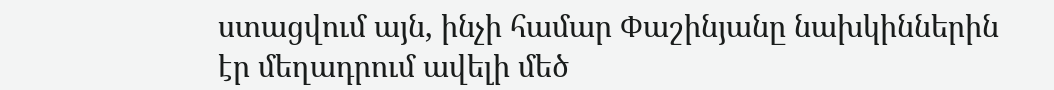ստացվում այն, ինչի համար Փաշինյանը նախկիններին էր մեղադրում ավելի մեծ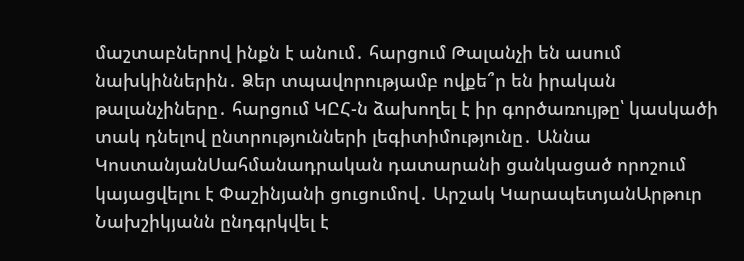մաշտաբներով ինքն է անում․ հարցում Թալանչի են ասում նախկիններին․ Ձեր տպավորությամբ ովքե՞ր են իրական թալանչիները․ հարցում ԿԸՀ-ն ձախողել է իր գործառույթը՝ կասկածի տակ դնելով ընտրությունների լեգիտիմությունը․ Աննա ԿոստանյանՍահմանադրական դատարանի ցանկացած որոշում կայացվելու է Փաշինյանի ցուցումով․ Արշակ ԿարապետյանԱրթուր Նախշիկյանն ընդգրկվել է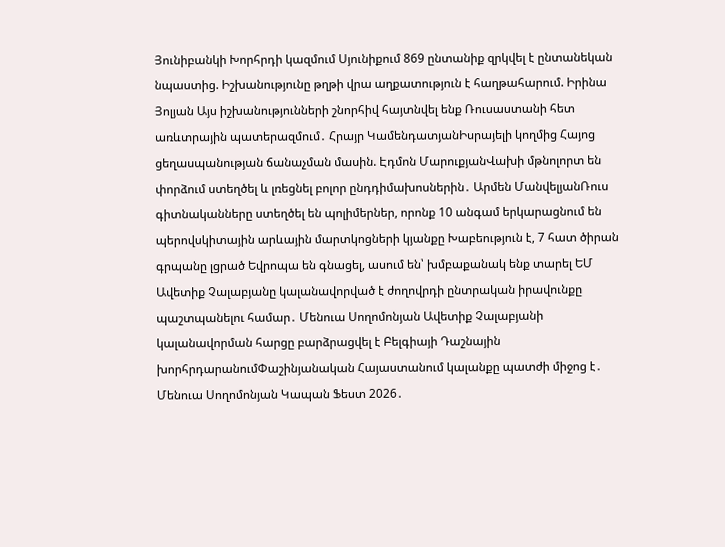Յունիբանկի Խորհրդի կազմում Սյունիքում 869 ընտանիք զրկվել է ընտանեկան նպաստից. Իշխանությունը թղթի վրա աղքատություն է հաղթահարում. Իրինա Յոլյան Այս իշխանությունների շնորհիվ հայտնվել ենք Ռուսաստանի հետ առևտրային պատերազմում․ Հրայր ԿամենդատյանԻսրայելի կողմից Հայոց ցեղասպանության ճանաչման մասին. Էդմոն ՄարուքյանՎախի մթնոլորտ են փորձում ստեղծել և լռեցնել բոլոր ընդդիմախոսներին․ Արմեն ՄանվելյանՌուս գիտնականները ստեղծել են պոլիմերներ, որոնք 10 անգամ երկարացնում են պերովսկիտային արևային մարտկոցների կյանքը Խաբեություն է, 7 հատ ծիրան գրպանը լցրած Եվրոպա են գնացել, ասում են՝ խմբաքանակ ենք տարել ԵՄ Ավետիք Չալաբյանը կալանավորված է ժողովրդի ընտրական իրավունքը պաշտպանելու համար․ Մենուա Սողոմոնյան Ավետիք Չալաբյանի կալանավորման հարցը բարձրացվել է Բելգիայի Դաշնային խորհրդարանումՓաշինյանական Հայաստանում կալանքը պատժի միջոց է․ Մենուա Սողոմոնյան Կապան Ֆեստ 2026․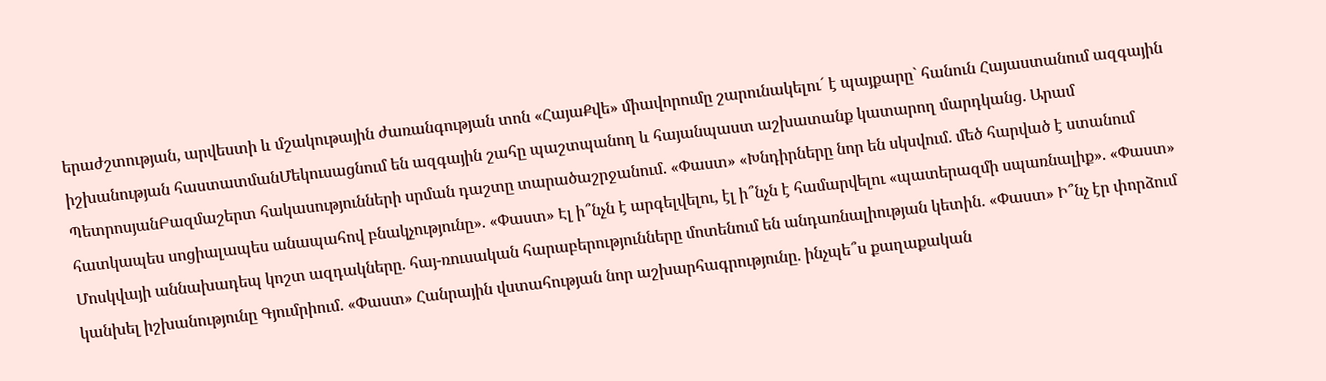երաժշտության, արվեստի և մշակութային ժառանգության տոն «ՀայաՔվե» միավորումը շարունակելու´ է պայքարը` հանուն Հայաստանում ազգային իշխանության հաստատմանՄեկուսացնում են ազգային շահը պաշտպանող և հայանպաստ աշխատանք կատարող մարդկանց․ Արամ ՊետրոսյանԲազմաշերտ հակասությունների սրման դաշտը տարածաշրջանում. «Փաստ» «Խնդիրները նոր են սկսվում. մեծ հարված է ստանում հատկապես սոցիալապես անապահով բնակչությունը». «Փաստ» Էլ ի՞նչն է արգելվելու, էլ ի՞նչն է համարվելու «պատերազմի սպառնալիք». «Փաստ» Մոսկվայի աննախադեպ կոշտ ազդակները. հայ-ռուսական հարաբերությունները մոտենում են անդառնալիության կետին. «Փաստ» Ի՞նչ էր փորձում կանխել իշխանությունը Գյումրիում. «Փաստ» Հանրային վստահության նոր աշխարհագրությունը. ինչպե՞ս քաղաքական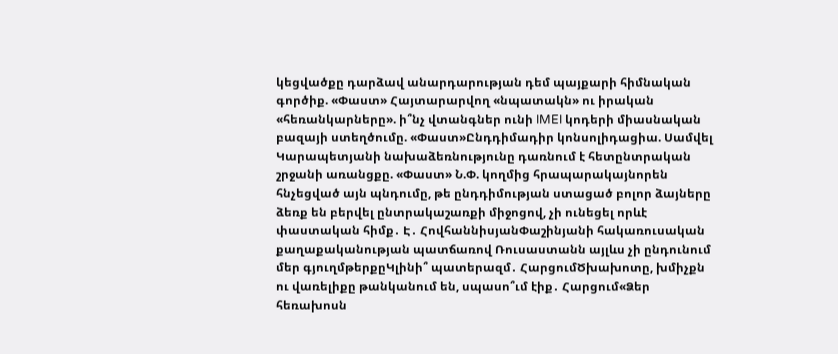կեցվածքը դարձավ անարդարության դեմ պայքարի հիմնական գործիք. «Փաստ» Հայտարարվող «նպատակն» ու իրական «հեռանկարները». ի՞նչ վտանգներ ունի IMEI կոդերի միասնական բազայի ստեղծումը. «Փաստ»Ընդդիմադիր կոնսոլիդացիա. Սամվել Կարապետյանի նախաձեռնությունը դառնում է հետընտրական շրջանի առանցքը. «Փաստ» Ն.Փ. կողմից հրապարակայնորեն հնչեցված այն պնդումը, թե ընդդիմության ստացած բոլոր ձայները ձեռք են բերվել ընտրակաշառքի միջոցով, չի ունեցել որևէ փաստական հիմք․ Է․ ՀովհաննիսյանՓաշինյանի հակառուսական քաղաքականության պատճառով Ռուսաստանն այլևս չի ընդունում մեր գյուղմթերքըԿլինի՞ պատերազմ․ ՀարցումԾխախոտը, խմիչքն ու վառելիքը թանկանում են, սպասո՞ւմ էիք․ Հարցում«Ձեր հեռախոսն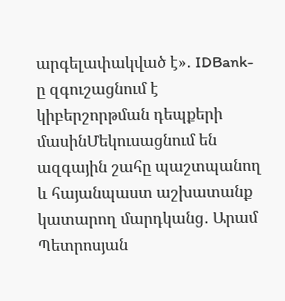արգելափակված է»․ IDBank-ը զգուշացնում է կիբերշորթման դեպքերի մասինՄեկուսացնում են ազգային շահը պաշտպանող և հայանպաստ աշխատանք կատարող մարդկանց․ Արամ Պետրոսյան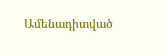Ամենադիտված